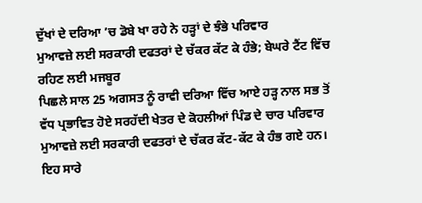ਦੁੱਖਾਂ ਦੇ ਦਰਿਆ ’ਚ ਡੋਬੇ ਖਾ ਰਹੇ ਨੇ ਹੜ੍ਹਾਂ ਦੇ ਝੰਭੇ ਪਰਿਵਾਰ
ਮੁਆਵਜ਼ੇ ਲਈ ਸਰਕਾਰੀ ਦਫਤਰਾਂ ਦੇ ਚੱਕਰ ਕੱਟ ਕੇ ਹੰਭੇ; ਬੇਘਰੇ ਟੈਂਟ ਵਿੱਚ ਰਹਿਣ ਲਈ ਮਜਬੂਰ
ਪਿਛਲੇ ਸਾਲ 25 ਅਗਸਤ ਨੂੰ ਰਾਵੀ ਦਰਿਆ ਵਿੱਚ ਆਏ ਹੜ੍ਹ ਨਾਲ ਸਭ ਤੋਂ ਵੱਧ ਪ੍ਰਭਾਵਿਤ ਹੋਏ ਸਰਹੱਦੀ ਖੇਤਰ ਦੇ ਕੋਹਲੀਆਂ ਪਿੰਡ ਦੇ ਚਾਰ ਪਰਿਵਾਰ ਮੁਆਵਜ਼ੇ ਲਈ ਸਰਕਾਰੀ ਦਫਤਰਾਂ ਦੇ ਚੱਕਰ ਕੱਟ-ਕੱਟ ਕੇ ਹੰਭ ਗਏ ਹਨ। ਇਹ ਸਾਰੇ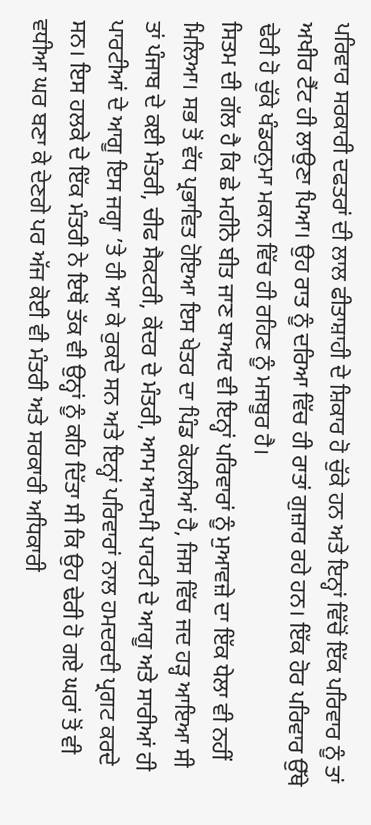ਪਰਿਵਾਰ ਸਰਕਾਰੀ ਦਫਤਰਾਂ ਦੀ ਲਾਲ ਫੀਤਾਸ਼ਾਹੀ ਦੇ ਸ਼ਿਕਾਰ ਹੋ ਚੁੱਕੇ ਹਨ ਅਤੇ ਇਨ੍ਹਾਂ ਵਿੱਚੋਂ ਇੱਕ ਪਰਿਵਾਰ ਨੂੰ ਤਾਂ ਅਖੀਰ ਟੈਂਟ ਹੀ ਲਾਉਣਾ ਪਿਆ। ਉਹ ਰਾਤ ਨੂੰ ਦਰਿਆ ਵਿੱਚ ਹੀ ਰਾਤਾਂ ਗੁਜ਼ਾਰ ਰਹੇ ਹਨ। ਇੱਕ ਹੋਰ ਪਰਿਵਾਰ ਉੱਥੇ ਢੇਰੀ ਹੋ ਚੁੱਕੇ ਖੰਡਰਨੁਮਾ ਮਕਾਨ ਵਿੱਚ ਹੀ ਰਹਿਣ ਨੂੰ ਮਜਬੂਰ ਹੈ।
ਸਿਤਮ ਦੀ ਗੱਲ ਹੈ ਕਿ ਛੇ ਮਹੀਨੇ ਬੀਤ ਜਾਣ ਬਾਅਦ ਵੀ ਇਨ੍ਹਾਂ ਪਰਿਵਾਰਾਂ ਨੂੰ ਮੁਆਵਜ਼ੇ ਦਾ ਇੱਕ ਧੇਲਾ ਵੀ ਨਹੀਂ ਮਿਲਿਆ। ਸਭ ਤੋਂ ਵੱਧ ਪ੍ਰਭਾਵਿਤ ਹੋਇਆ ਇਸ ਖੇਤਰ ਦਾ ਪਿੰਡ ਕੋਹਲੀਆਂ ਹੈ, ਜਿਸ ਵਿੱਚ ਜਦ ਹੜ੍ਹ ਆਇਆ ਸੀ ਤਾਂ ਪੰਜਾਬ ਦੇ ਕਈ ਮੰਤਰੀ, ਚੀਫ ਸੈਕਟਰੀ, ਕੇਂਦਰ ਦੇ ਮੰਤਰੀ, ਆਮ ਆਦਮੀ ਪਾਰਟੀ ਦੇ ਆਗੂ ਅਤੇ ਸਾਰੀਆਂ ਹੀ ਪਾਰਟੀਆਂ ਦੇ ਆਗੂ ਇਸ ਜਗ੍ਹਾ ’ਤੇ ਹੀ ਆ ਕੇ ਰੁਕਦੇ ਸਨ ਅਤੇ ਇਨ੍ਹਾਂ ਪਰਿਵਾਰਾਂ ਨਾਲ ਹਮਦਰਦੀ ਪ੍ਰਗਟ ਕਰਦੇ ਸਨ। ਇਸ ਹਲਕੇ ਦੇ ਇੱਕ ਮੰਤਰੀ ਨੇ ਇਥੋਂ ਤੱਕ ਵੀ ਉਨ੍ਹਾਂ ਨੂੰ ਕਹਿ ਦਿੱਤਾ ਸੀ ਕਿ ਉਹ ਢੇਰੀ ਹੋ ਗਏ ਘਰਾਂ ਤੋਂ ਵੀ ਵਧੀਆ ਘਰ ਬਣਾ ਕੇ ਦੇਣਗੇ ਪਰ ਅੱਜ ਕੋਈ ਵੀ ਮੰਤਰੀ ਅਤੇ ਸਰਕਾਰੀ ਅਧਿਕਾਰੀ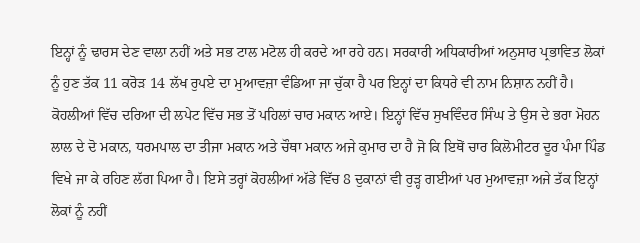ਇਨ੍ਹਾਂ ਨੂੰ ਢਾਰਸ ਦੇਣ ਵਾਲਾ ਨਹੀਂ ਅਤੇ ਸਭ ਟਾਲ ਮਟੋਲ ਹੀ ਕਰਦੇ ਆ ਰਹੇ ਹਨ। ਸਰਕਾਰੀ ਅਧਿਕਾਰੀਆਂ ਅਨੁਸਾਰ ਪ੍ਰਭਾਵਿਤ ਲੋਕਾਂ ਨੂੰ ਹੁਣ ਤੱਕ 11 ਕਰੋੜ 14 ਲੱਖ ਰੁਪਏ ਦਾ ਮੁਆਵਜ਼ਾ ਵੰਡਿਆ ਜਾ ਚੁੱਕਾ ਹੈ ਪਰ ਇਨ੍ਹਾਂ ਦਾ ਕਿਧਰੇ ਵੀ ਨਾਮ ਨਿਸ਼ਾਨ ਨਹੀਂ ਹੈ।
ਕੋਹਲੀਆਂ ਵਿੱਚ ਦਰਿਆ ਦੀ ਲਪੇਟ ਵਿੱਚ ਸਭ ਤੋਂ ਪਹਿਲਾਂ ਚਾਰ ਮਕਾਨ ਆਏ। ਇਨ੍ਹਾਂ ਵਿੱਚ ਸੁਖਵਿੰਦਰ ਸਿੰਘ ਤੇ ਉਸ ਦੇ ਭਰਾ ਮੋਹਨ ਲਾਲ ਦੇ ਦੋ ਮਕਾਨ, ਧਰਮਪਾਲ ਦਾ ਤੀਜਾ ਮਕਾਨ ਅਤੇ ਚੌਥਾ ਮਕਾਨ ਅਜੇ ਕੁਮਾਰ ਦਾ ਹੈ ਜੋ ਕਿ ਇਥੋਂ ਚਾਰ ਕਿਲੋਮੀਟਰ ਦੂਰ ਪੰਮਾ ਪਿੰਡ ਵਿਖੇ ਜਾ ਕੇ ਰਹਿਣ ਲੱਗ ਪਿਆ ਹੈ। ਇਸੇ ਤਰ੍ਹਾਂ ਕੋਹਲੀਆਂ ਅੱਡੇ ਵਿੱਚ 8 ਦੁਕਾਨਾਂ ਵੀ ਰੁੜ੍ਹ ਗਈਆਂ ਪਰ ਮੁਆਵਜ਼ਾ ਅਜੇ ਤੱਕ ਇਨ੍ਹਾਂ ਲੋਕਾਂ ਨੂੰ ਨਹੀਂ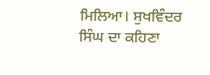ਮਿਲਿਆ। ਸੁਖਵਿੰਦਰ ਸਿੰਘ ਦਾ ਕਹਿਣਾ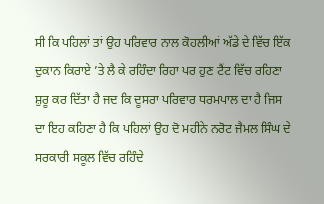ਸੀ ਕਿ ਪਹਿਲਾਂ ਤਾਂ ਉਹ ਪਰਿਵਾਰ ਨਾਲ ਕੋਹਲੀਆਂ ਅੱਡੇ ਦੇ ਵਿੱਚ ਇੱਕ ਦੁਕਾਨ ਕਿਰਾਏ ’ਤੇ ਲੈ ਕੇ ਰਹਿੰਦਾ ਰਿਹਾ ਪਰ ਹੁਣ ਟੈਂਟ ਵਿੱਚ ਰਹਿਣਾ ਸ਼ੁਰੂ ਕਰ ਦਿੱਤਾ ਹੈ ਜਦ ਕਿ ਦੂਸਰਾ ਪਰਿਵਾਰ ਧਰਮਪਾਲ ਦਾ ਹੈ ਜਿਸ ਦਾ ਇਹ ਕਹਿਣਾ ਹੈ ਕਿ ਪਹਿਲਾਂ ਉਹ ਦੋ ਮਹੀਨੇ ਨਰੋਟ ਜੈਮਲ ਸਿੰਘ ਦੇ ਸਰਕਾਰੀ ਸਕੂਲ ਵਿੱਚ ਰਹਿੰਦੇ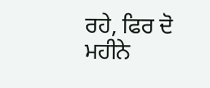ਰਹੇ, ਫਿਰ ਦੋ ਮਹੀਨੇ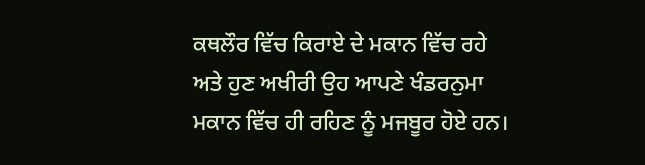ਕਥਲੌਰ ਵਿੱਚ ਕਿਰਾਏ ਦੇ ਮਕਾਨ ਵਿੱਚ ਰਹੇ ਅਤੇ ਹੁਣ ਅਖੀਰੀ ਉਹ ਆਪਣੇ ਖੰਡਰਨੁਮਾ ਮਕਾਨ ਵਿੱਚ ਹੀ ਰਹਿਣ ਨੂੰ ਮਜਬੂਰ ਹੋਏ ਹਨ।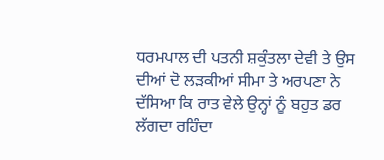ਧਰਮਪਾਲ ਦੀ ਪਤਨੀ ਸ਼ਕੁੰਤਲਾ ਦੇਵੀ ਤੇ ਉਸ ਦੀਆਂ ਦੋ ਲੜਕੀਆਂ ਸੀਮਾ ਤੇ ਅਰਪਣਾ ਨੇ ਦੱਸਿਆ ਕਿ ਰਾਤ ਵੇਲੇ ਉਨ੍ਹਾਂ ਨੂੰ ਬਹੁਤ ਡਰ ਲੱਗਦਾ ਰਹਿੰਦਾ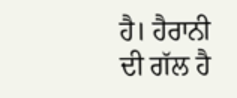ਹੈ। ਹੈਰਾਨੀ ਦੀ ਗੱਲ ਹੈ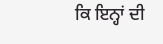ਕਿ ਇਨ੍ਹਾਂ ਦੀ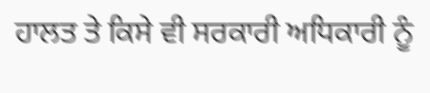ਹਾਲਤ ਤੇ ਕਿਸੇ ਵੀ ਸਰਕਾਰੀ ਅਧਿਕਾਰੀ ਨੂੰ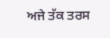ਅਜੇ ਤੱਕ ਤਰਸ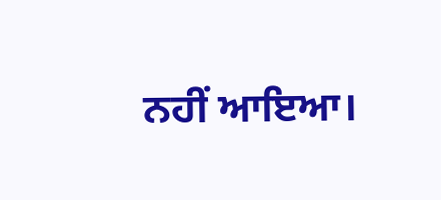ਨਹੀਂ ਆਇਆ।